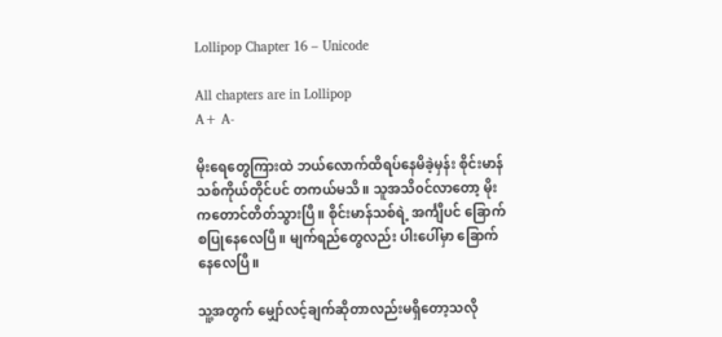Lollipop Chapter 16 – Unicode

All chapters are in Lollipop
A+ A-

မိုးရေတွေကြားထဲ ဘယ်လောက်ထိရပ်နေမိခဲ့မှန်း စိုင်းမာန်သစ်ကိုယ်တိုင်ပင် တကယ်မသိ။ သူအသိ၀င်လာတော့ မိုးကတောင်တိတ်သွားပြီ။ စိုင်းမာန်သစ်ရဲ့ အင်္ကျီပင် ခြောက်စပြုနေလေပြီ။ မျက်ရည်တွေလည်း ပါးပေါ်မှာ ခြောက်နေလေပြီ။

သူ့အတွက် မျှော်လင့်ချက်ဆိုတာလည်းမရှိတော့သလို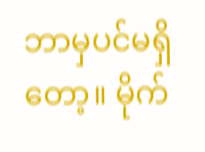ဘာမှပင်မရှိတော့။ မိုက်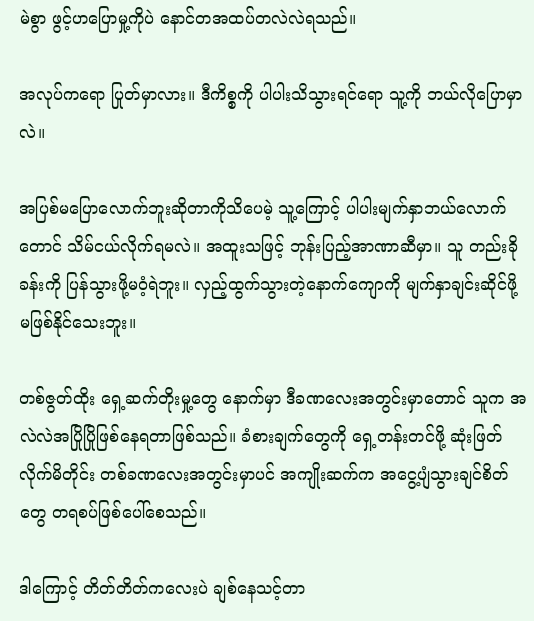မဲစွာ ဖွင့်ဟပြောမှု့ကိုပဲ နောင်တအထပ်တလဲလဲရသည်။

အလုပ်ကရော ပြုတ်မှာလား။ ဒီကိစ္စကို ပါပါးသိသွားရင်ရော သူ့ကို ဘယ်လိုပြောမှာလဲ။

အပြစ်မပြောလောက်ဘူးဆိုတာကိုသိပေမဲ့ သူ့ကြောင့် ပါပါးမျက်နှာဘယ်လောက်တောင် သိမ်ငယ်လိုက်ရမလဲ။ အထူးသဖြင့် ဘုန်းပြည့်အာဏာဆီမှာ။ သူ တည်းခိုခန်းကို ပြန်သွားဖို့မ၀ံ့ရဲဘူး။ လှည့်ထွက်သွားတဲ့နောက်ကျောကို မျက်နှာချင်းဆိုင်ဖို့ မဖြစ်နိုင်သေးဘူး။

တစ်ဇွတ်ထိုး ရှေ့ဆက်တိုးမှု့တွေ နောက်မှာ ဒီခဏလေးအတွင်းမှာတောင် သူက အလဲလဲအပြိုပြိုဖြစ်နေရတာဖြစ်သည်။ ခံစားချက်တွေကို ရှေ့တန်းတင်ဖို့ ဆုံးဖြတ်လိုက်မိတိုင်း တစ်ခဏလေးအတွင်းမှာပင် အကျိုးဆက်က အငွေ့ပျံသွားချင်စိတ်တွေ တရစပ်ဖြစ်ပေါ်စေသည်။

ဒါကြောင့် တိတ်တိတ်ကလေးပဲ ချစ်နေသင့်တာ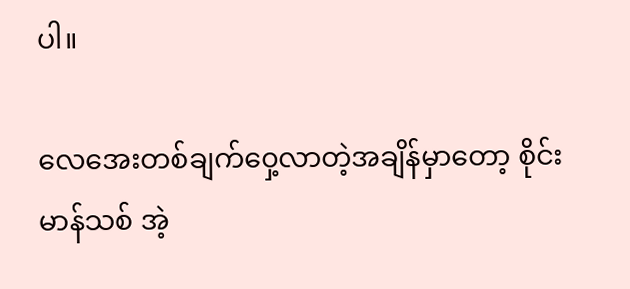ပါ။

လေအေးတစ်ချက်၀ှေ့လာတဲ့အချိန်မှာတော့ စိုင်းမာန်သစ် အဲ့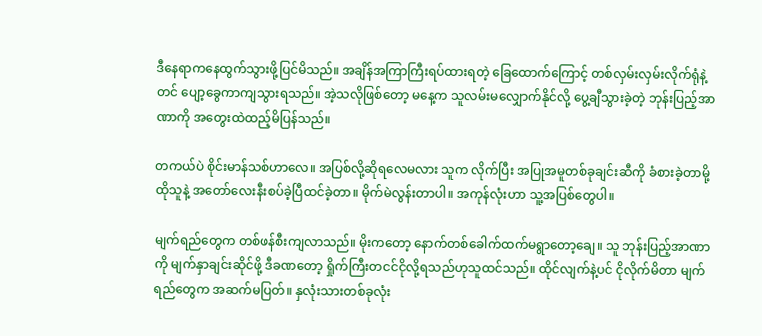ဒီနေရာကနေထွက်သွားဖို့ပြင်မိသည်။ အချိန်အကြာကြီးရပ်ထားရတဲ့ ခြေထောက်ကြောင့် တစ်လှမ်းလှမ်းလိုက်ရုံနဲ့တင် ပျော့ခွေကာကျသွားရသည်။ အဲ့သလိုဖြစ်တော့ မနေ့က သူလမ်းမလျှောက်နိုင်လို့ ပွေ့ချီသွားခဲ့တဲ့ ဘုန်းပြည့်အာဏာကို အတွေးထဲထည့်မိပြန်သည်။

တကယ်ပဲ စိုင်းမာန်သစ်ဟာလေ။ အပြစ်လို့ဆိုရလေမလား သူက လိုက်ပြီး အပြုအမူတစ်ခုချင်းဆီကို ခံစားခဲ့တာမို့ ထိုသူနဲ့ အတော်လေးနီးစပ်ခဲ့ပြီထင်ခဲ့တာ။ မိုက်မဲလွန်းတာပါ။ အကုန်လုံးဟာ သူ့အပြစ်တွေပါ။

မျက်ရည်တွေက တစ်ဖန်စီးကျလာသည်။ မိုးကတော့ နောက်တစ်ခေါက်ထက်မရွာတော့ချေ။ သူ ဘုန်းပြည့်အာဏာကို မျက်နှာချင်းဆိုင်ဖို့ ဒီခဏတော့ ရှိုက်ကြီးတငင်ငိုလို့ရသည်ဟုသူထင်သည်။ ထိုင်လျက်နဲ့ပင် ငိုလိုက်မိတာ မျက်ရည်တွေက အဆက်မပြတ်။ နှလုံးသားတစ်ခုလုံး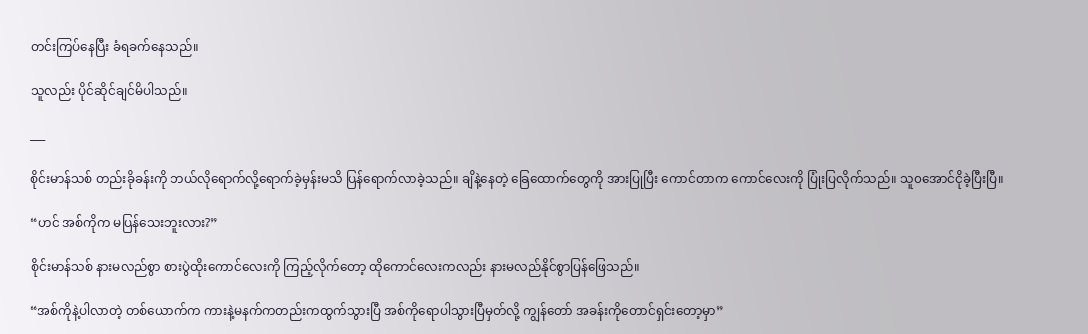တင်းကြပ်နေပြီး ခံရခက်နေသည်။

သူလည်း ပိုင်ဆိုင်ချင်မိပါသည်။

___

စိုင်းမာန်သစ် တည်းခိုခန်းကို ဘယ်လိုရောက်လို့ရောက်ခဲ့မှန်းမသိ ပြန်ရောက်လာခဲ့သည်။ ချိနဲ့နေတဲ့ ခြေထောက်တွေကို အားပြုပြီး ကောင်တာက ကောင်လေးကို ပြုံးပြလိုက်သည်။ သူ၀အောင်ငိုခဲ့ပြီးပြီ။

“ဟင် အစ်ကိုက မပြန်သေးဘူးလား?”

စိုင်းမာန်သစ် နားမလည်စွာ စားပွဲထိုးကောင်လေးကို ကြည့်လိုက်တော့ ထိုကောင်လေးကလည်း နားမလည်နိုင်စွာပြန်ဖြေသည်။

“အစ်ကိုနဲ့ပါလာတဲ့ တစ်ယောက်က ကားနဲ့မနက်ကတည်းကထွက်သွားပြီ အစ်ကိုရောပါသွားပြီမှတ်လို့ ကျွန်တော် အခန်းကိုတောင်ရှင်းတော့မှာ”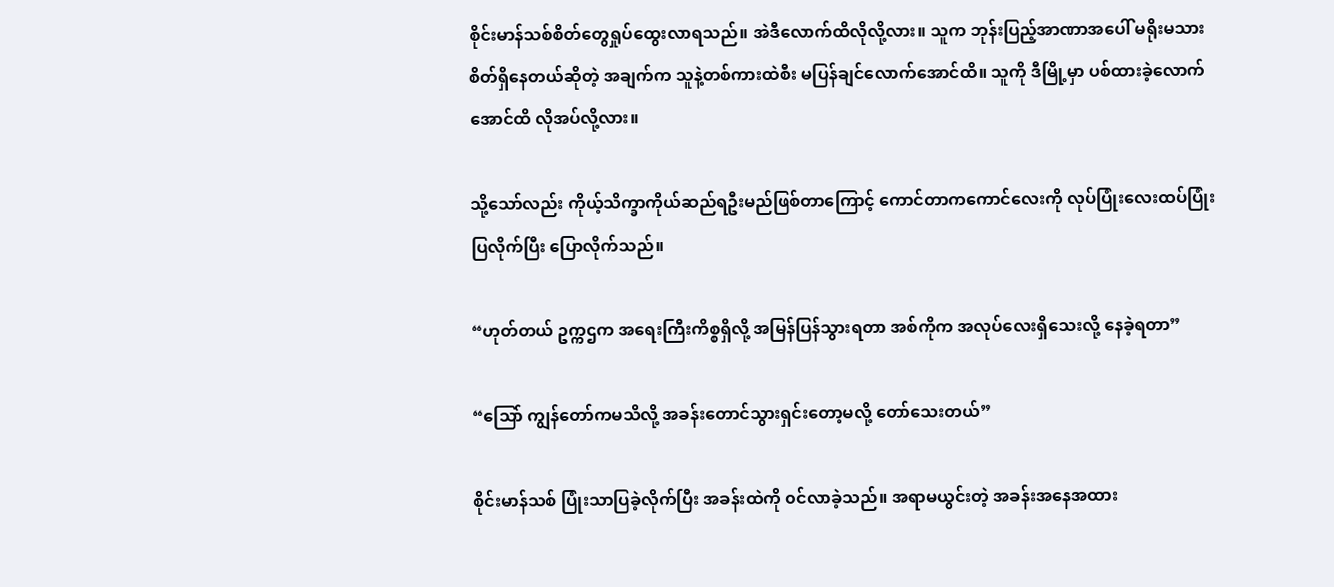စိုင်းမာန်သစ်စိတ်တွေရှုပ်ထွေးလာရသည်။ အဲဒီလောက်ထိလိုလို့လား။ သူက ဘုန်းပြည့်အာဏာအပေါ် မရိုးမသားစိတ်ရှိနေတယ်ဆိုတဲ့ အချက်က သူနဲ့တစ်ကားထဲစီး မပြန်ချင်လောက်အောင်ထိ။ သူကို ဒီမြို့မှာ ပစ်ထားခဲ့လောက်အောင်ထိ လိုအပ်လို့လား။

သို့သော်လည်း ကိုယ့်သိက္ခာကိုယ်ဆည်ရဦးမည်ဖြစ်တာကြောင့် ကောင်တာကကောင်လေးကို လုပ်ပြုံးလေးထပ်ပြုံးပြလိုက်ပြီး ပြောလိုက်သည်။

“ဟုတ်တယ် ဥက္ကဌက အရေးကြီးကိစ္စရှိလို့ အမြန်ပြန်သွားရတာ အစ်ကိုက အလုပ်လေးရှိသေးလို့ နေခဲ့ရတာ”

“သြော် ကျွန်တော်ကမသိလို့ အခန်းတောင်သွားရှင်းတော့မလို့ တော်သေးတယ်”

စိုင်းမာန်သစ် ပြုံးသာပြခဲ့လိုက်ပြီး အခန်းထဲကို ၀င်လာခဲ့သည်။ အရာမယွင်းတဲ့ အခန်းအနေအထား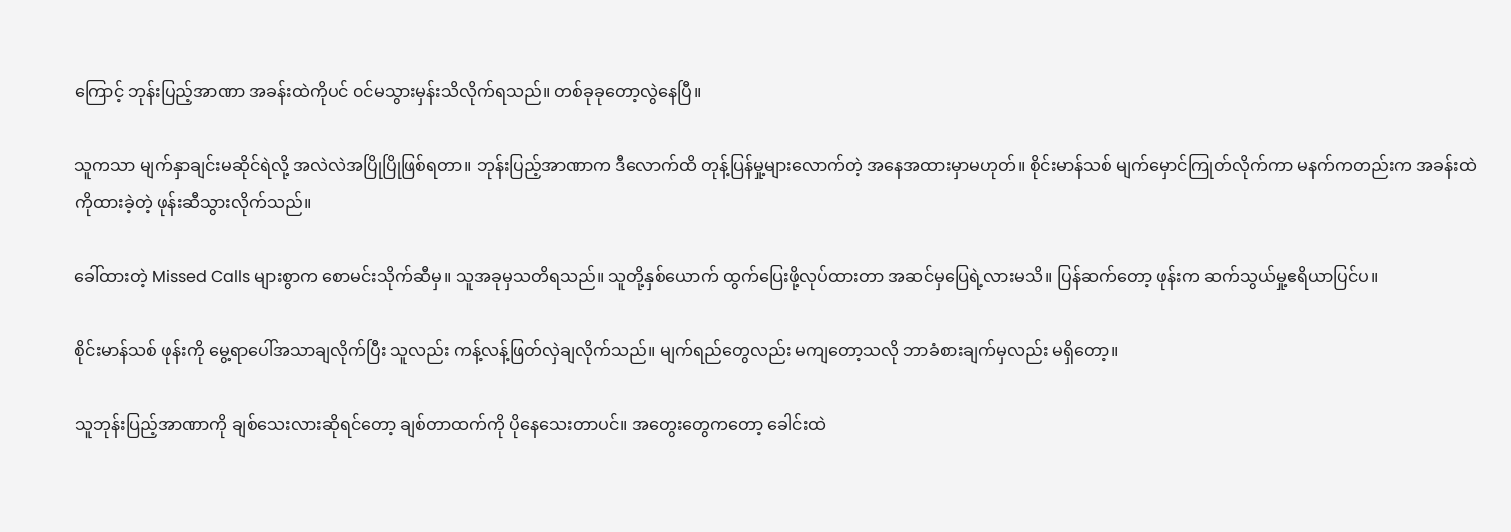ကြောင့် ဘုန်းပြည့်အာဏာ အခန်းထဲကိုပင် ၀င်မသွားမှန်းသိလိုက်ရသည်။ တစ်ခုခုတော့လွဲနေပြီ။

သူကသာ မျက်နှာချင်းမဆိုင်ရဲလို့ အလဲလဲအပြိုပြိုဖြစ်ရတာ။ ဘုန်းပြည့်အာဏာက ဒီလောက်ထိ တုန့်ပြန်မှု့များလောက်တဲ့ အနေအထားမှာမဟုတ်။ စိုင်းမာန်သစ် မျက်မှောင်ကြုတ်လိုက်ကာ မနက်ကတည်းက အခန်းထဲကိုထားခဲ့တဲ့ ဖုန်းဆီသွားလိုက်သည်။

ခေါ်ထားတဲ့ Missed Calls များစွာက စောမင်းသိုက်ဆီမှ။ သူအခုမှသတိရသည်။ သူတို့နှစ်ယောက် ထွက်ပြေးဖို့လုပ်ထားတာ အဆင်မှပြေရဲ့လားမသိ။ ပြန်ဆက်တော့ ဖုန်းက ဆက်သွယ်မှု့ဧရိယာပြင်ပ။

စိုင်းမာန်သစ် ဖုန်းကို မွေ့ရာပေါ်အသာချလိုက်ပြီး သူလည်း ကန့်လန့်ဖြတ်လှဲချလိုက်သည်။ မျက်ရည်တွေလည်း မကျတော့သလို ဘာခံစားချက်မှလည်း မရှိတော့။

သူဘုန်းပြည့်အာဏာကို ချစ်သေးလားဆိုရင်တော့ ချစ်တာထက်ကို ပိုနေသေးတာပင်။ အတွေးတွေကတော့ ခေါင်းထဲ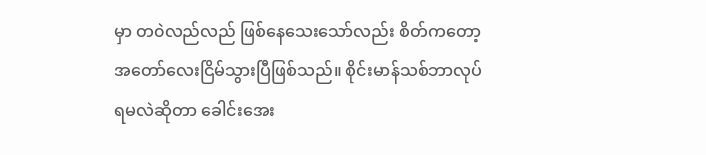မှာ တ၀ဲလည်လည် ဖြစ်နေသေးသော်လည်း စိတ်ကတော့ အတော်လေးငြိမ်သွားပြီဖြစ်သည်။ စိုင်းမာန်သစ်ဘာလုပ်ရမလဲဆိုတာ ခေါင်းအေး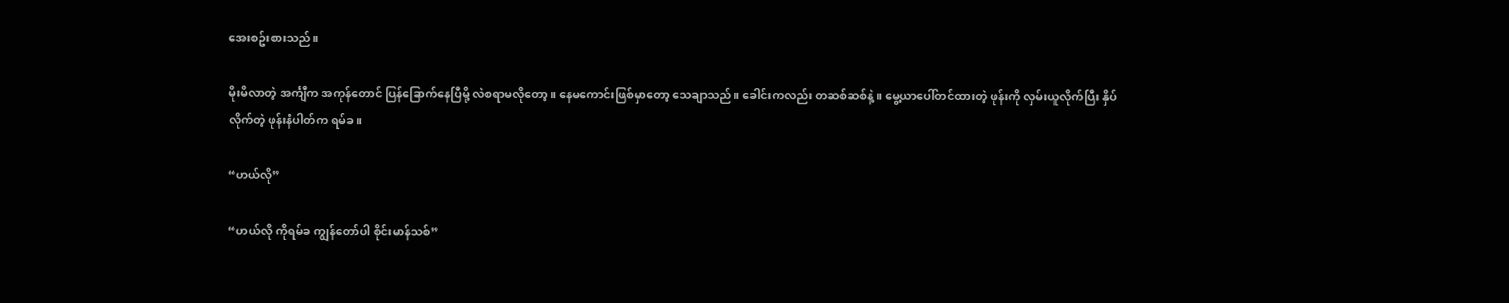အေးစဥ်းစားသည်။

မိုးမိလာတဲ့ အင်္ကျီက အကုန်တောင် ပြန်ခြောက်နေပြီမို့ လဲစရာမလိုတော့။ နေမကောင်းဖြစ်မှာတော့ သေချာသည်။ ခေါင်းကလည်း တဆစ်ဆစ်နဲ့။ မွေ့ယာပေါ်တင်ထားတဲ့ ဖုန်းကို လှမ်းယူလိုက်ပြီး နှိပ်လိုက်တဲ့ ဖုန်းနံပါတ်က ရမ်ခ။

“ဟယ်လို”

“ဟယ်လို ကိုရမ်ခ ကျွန်တော်ပါ စိုင်းမာန်သစ်”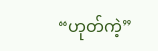“ဟုတ်ကဲ့”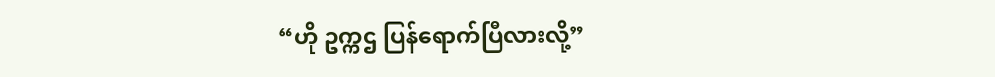“ဟို ဥက္ကဌ ပြန်ရောက်ပြီလားလို့”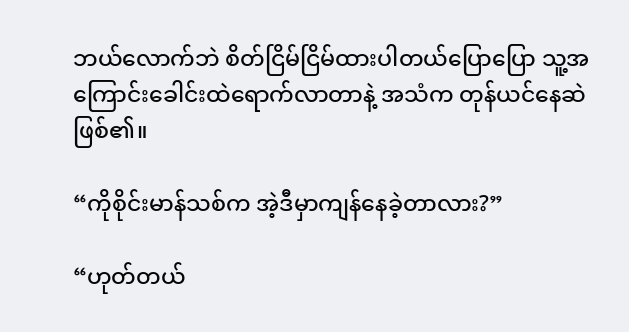ဘယ်လောက်ဘဲ စိတ်ငြိမ်ငြိမ်ထားပါတယ်ပြောပြော သူ့အကြောင်းခေါင်းထဲရောက်လာတာနဲ့ အသံက တုန်ယင်နေဆဲဖြစ်၏။

“ကိုစိုင်းမာန်သစ်က အဲ့ဒီမှာကျန်နေခဲ့တာလား?”

“ဟုတ်တယ်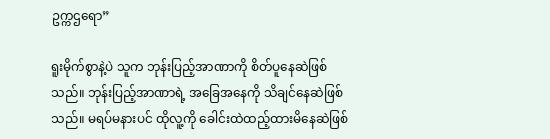ဥက္ကဌရော”

ရူးမိုက်စွာနဲ့ပဲ သူက ဘုန်းပြည့်အာဏာကို စိတ်ပူနေဆဲဖြစ်သည်။ ဘုန်းပြည့်အာဏာရဲ့ အခြေအနေကို သိချင်နေဆဲဖြစ်သည်။ မရပ်မနားပင် ထိုလူ့ကို ခေါင်းထဲထည့်ထားမိနေဆဲဖြစ်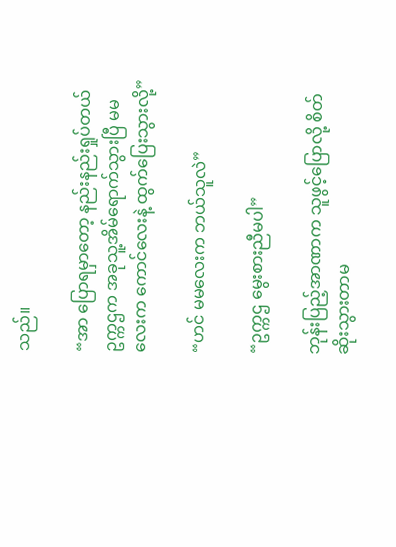သည်။

“အာ ပြောရမှာတော့ နည်းနည်းရှုပ်တယ် ဥက္ကဌက အခုသူ့အိမ်ရောက်သွားပြီ မမလေးက ကောင်လေးနဲ့ ထွက်ပြေးသွားလို့”

“ဟင် မမလေးက ဘယ်သူလဲ”

“ဥက္ကဌ မွေးစားညီမပါ”

ဘုန်းပြည့်အာဏာက သူဖွင့်ပြောလို့ စိတ်ဆိုးသွားတာမ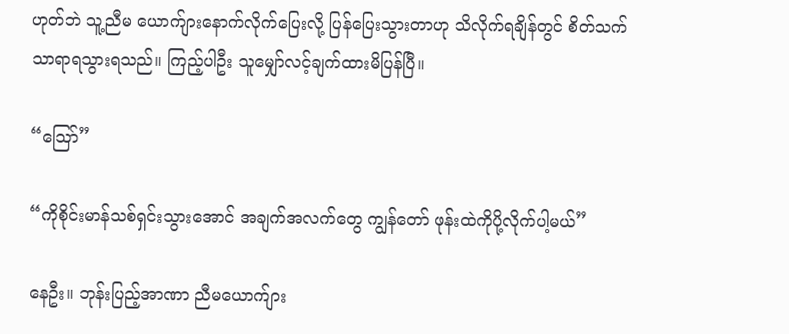ဟုတ်ဘဲ သူ့ညီမ ယောက်ျားနောက်လိုက်ပြေးလို့ ပြန်ပြေးသွားတာဟု သိလိုက်ရချိန်တွင် စိတ်သက်သာရာရသွားရသည်။ ကြည့်ပါဦး သူမျှော်လင့်ချက်ထားမိပြန်ပြီ။

“သြော်”

“ကိုစိုင်းမာန်သစ်ရှင်းသွားအောင် အချက်အလက်တွေ ကျွန်တော် ဖုန်းထဲကိုပို့လိုက်ပါ့မယ်”

နေဦး။ ဘုန်းပြည့်အာဏာ ညီမယောက်ျား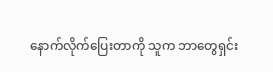နောက်လိုက်ပြေးတာကို သူက ဘာတွေရှင်း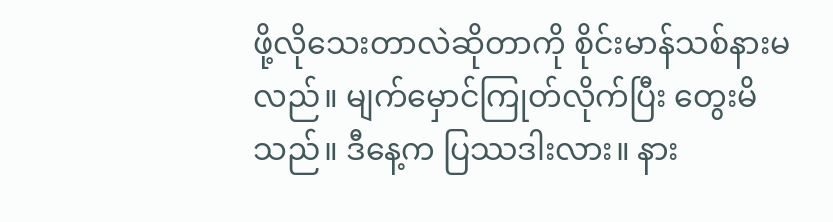ဖို့လိုသေးတာလဲဆိုတာကို စိုင်းမာန်သစ်နားမလည်။ မျက်မှောင်ကြုတ်လိုက်ပြီး တွေးမိသည်။ ဒီနေ့က ပြဿဒါးလား။ နား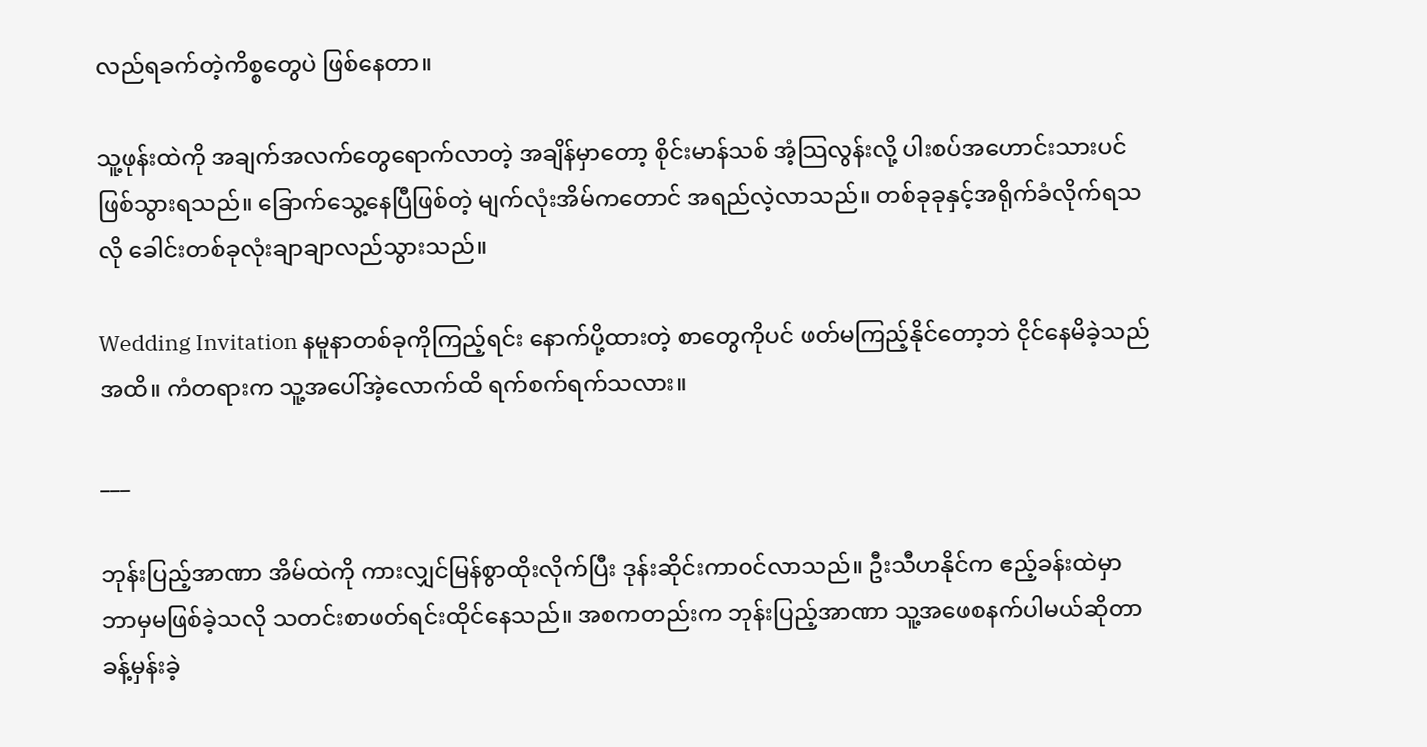လည်ရခက်တဲ့ကိစ္စတွေပဲ ဖြစ်နေတာ။

သူ့ဖုန်းထဲကို အချက်အလက်တွေရောက်လာတဲ့ အချိန်မှာတော့ စိုင်းမာန်သစ် အံ့သြလွန်းလို့ ပါးစပ်အဟောင်းသားပင်ဖြစ်သွားရသည်။ ခြောက်သွေ့နေပြီဖြစ်တဲ့ မျက်လုံးအိမ်ကတောင် အရည်လဲ့လာသည်။ တစ်ခုခုနှင့်အရိုက်ခံလိုက်ရသလို ခေါင်းတစ်ခုလုံးချာချာလည်သွားသည်။

Wedding Invitation နမူနာတစ်ခုကိုကြည့်ရင်း နောက်ပို့ထားတဲ့ စာတွေကိုပင် ဖတ်မကြည့်နိုင်တော့ဘဲ ငိုင်နေမိခဲ့သည်အထိ။ ကံတရားက သူ့အပေါ်အဲ့လောက်ထိ ရက်စက်ရက်သလား။

___

ဘုန်းပြည့်အာဏာ အိမ်ထဲကို ကားလျှင်မြန်စွာထိုးလိုက်ပြီး ဒုန်းဆိုင်းကာ၀င်လာသည်။ ဦးသီဟနိုင်က ဧည့်ခန်းထဲမှာ ဘာမှမဖြစ်ခဲ့သလို သတင်းစာဖတ်ရင်းထိုင်နေသည်။ အစကတည်းက ဘုန်းပြည့်အာဏာ သူ့အဖေစနက်ပါမယ်ဆိုတာ ခန့်မှန်းခဲ့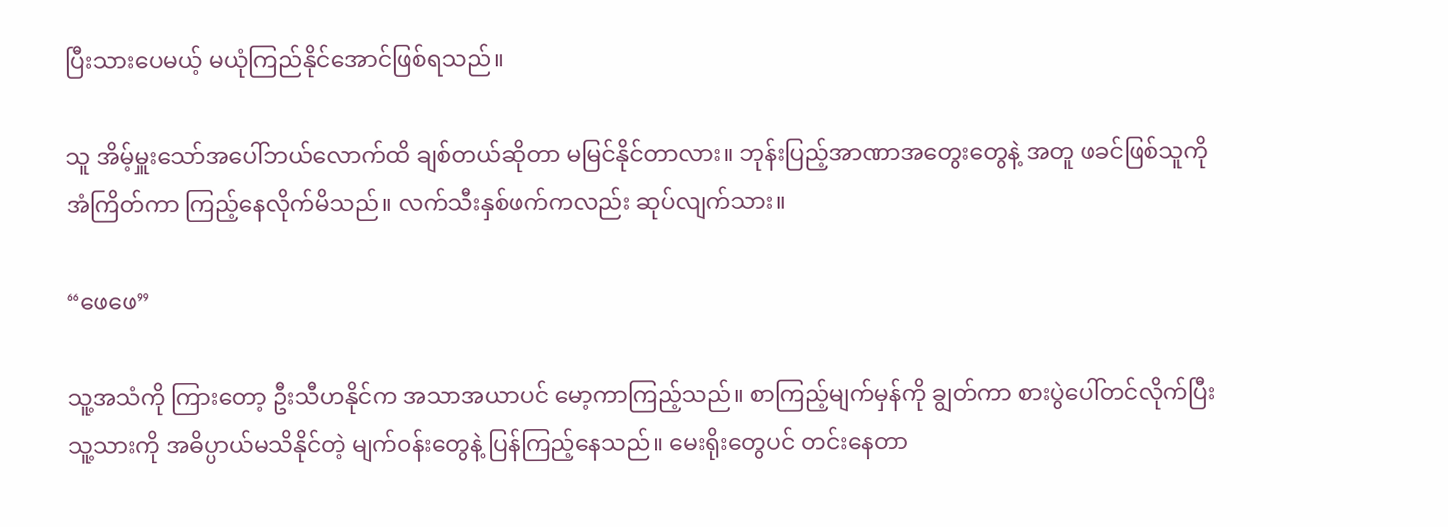ပြီးသားပေမယ့် မယုံကြည်နိုင်အောင်ဖြစ်ရသည်။

သူ အိမ့်မှူးသော်အပေါ်ဘယ်လောက်ထိ ချစ်တယ်ဆိုတာ မမြင်နိုင်တာလား။ ဘုန်းပြည့်အာဏာအတွေးတွေနဲ့ အတူ ဖခင်ဖြစ်သူကို အံကြိတ်ကာ ကြည့်နေလိုက်မိသည်။ လက်သီးနှစ်ဖက်ကလည်း ဆုပ်လျက်သား။

“ဖေဖေ”

သူ့အသံကို ကြားတော့ ဦးသီဟနိုင်က အသာအယာပင် မော့ကာကြည့်သည်။ စာကြည့်မျက်မှန်ကို ချွတ်ကာ စားပွဲပေါ်တင်လိုက်ပြီး သူ့သားကို အဓိပ္ပာယ်မသိနိုင်တဲ့ မျက်၀န်းတွေနဲ့ ပြန်ကြည့်နေသည်။ မေးရိုးတွေပင် တင်းနေတာ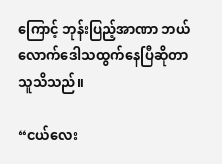ကြောင့် ဘုန်းပြည့်အာဏာ ဘယ်လောက်ဒေါသထွက်နေပြီဆိုတာ သူသိသည်။

“ငယ်လေး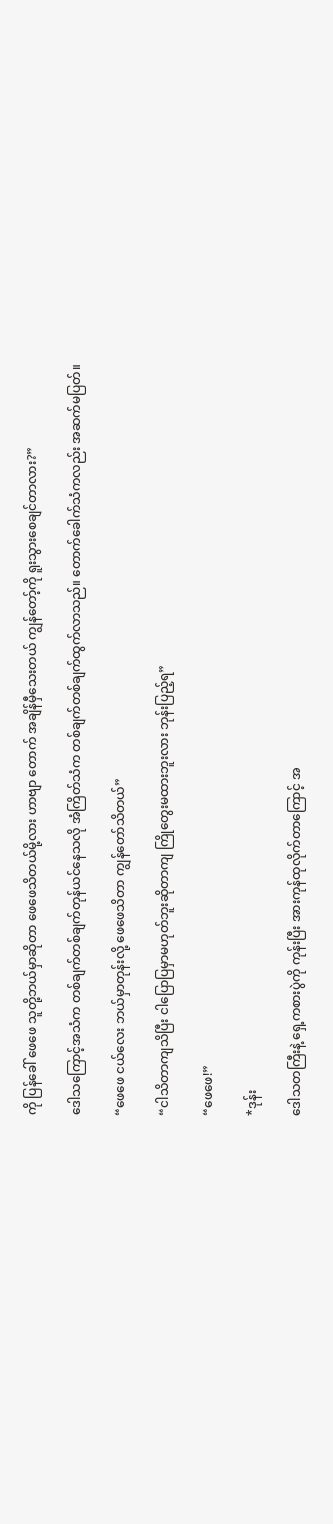ကို ပြန်ခေါ် ဖေဖေ သူတို့ဘယ်မှာဆိုတာ ဖေဖေသိတယ်မို့လား ဟာဗျာ တောက် အချိန်မှီသေးတယ် ကျွန်တော့်ကို ရူးသွားစေချင်တာလား?”

ဒေါသကြောင့်အသံက တစ်ချက်တစ်ချက်တုန်ယင်နေသလို အံကြိတ်သံက တစ်ချက်တစ်ချက်ထွက်လာသည်။ တောက်ခေါက်သံကလည်း အဆက်မပြတ်။

“ဖေဖေ ငယ်လေး ဘယ်မှာတုန်းလို့ ဖေဖေသိတာ ကျွန်တော်သိတယ်”

“ငါသိတာကျသိပြီး ငါပြောပြမှာမဟုတ်ဘူးဆိုတာကျ ကြိုတွေးမထားဘူးလား ဘုန်းပြည့်ရ”

“ဖေဖေ!”

*ဒုန်း

ဒေါသတကြီးနဲ့ ရှေ့ကစားပွဲကို ကုန်းပြီး အားကုန်ထုလိုက်တာကြောင့် အ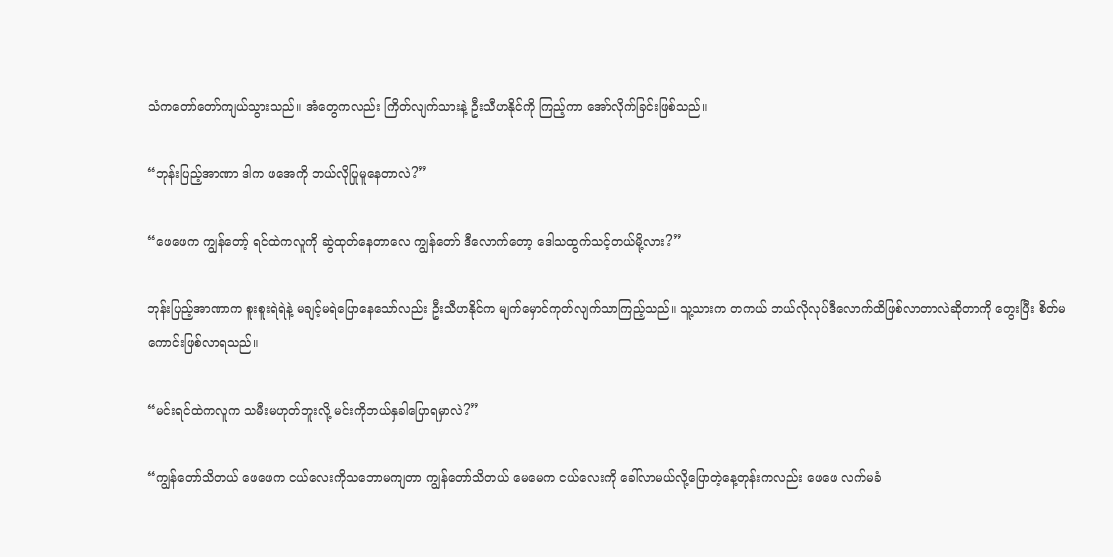သံကတော်တော်ကျယ်သွားသည်။ အံတွေကလည်း ကြိတ်လျက်သားနဲ့ ဦးသီဟနိုင်ကို ကြည့်ကာ အော်လိုက်ခြင်းဖြစ်သည်။

“ဘုန်းပြည့်အာဏာ ဒါက ဖအေကို ဘယ်လိုပြုမူနေတာလဲ?”

“ဖေဖေက ကျွန်တော့် ရင်ထဲကလူကို ဆွဲထုတ်နေတာလေ ကျွန်တော် ဒီလောက်တော့ ဒေါသထွက်သင့်တယ်မို့လား?”

ဘုန်းပြည့်အာဏာက စူးစူးရဲရဲနဲ့ မချင့်မရဲပြောနေသော်လည်း ဦးသီဟနိုင်က မျက်မှောင်ကုတ်လျက်သာကြည့်သည်။ သူ့သားက တကယ် ဘယ်လိုလုပ်ဒီလောက်ထိဖြစ်လာတာလဲဆိုတာကို တွေးပြီး စိတ်မကောင်းဖြစ်လာရသည်။

“မင်းရင်ထဲကလူက သမီးမဟုတ်ဘူးလို့ မင်းကိုဘယ်နှခါပြောရမှာလဲ?”

“ကျွန်တော်သိတယ် ဖေဖေက ငယ်လေးကိုသဘောမကျတာ ကျွန်တော်သိတယ် မေမေက ငယ်လေးကို ခေါ်လာမယ်လို့ပြောတဲ့နေ့တုန်းကလည်း ဖေဖေ လက်မခံ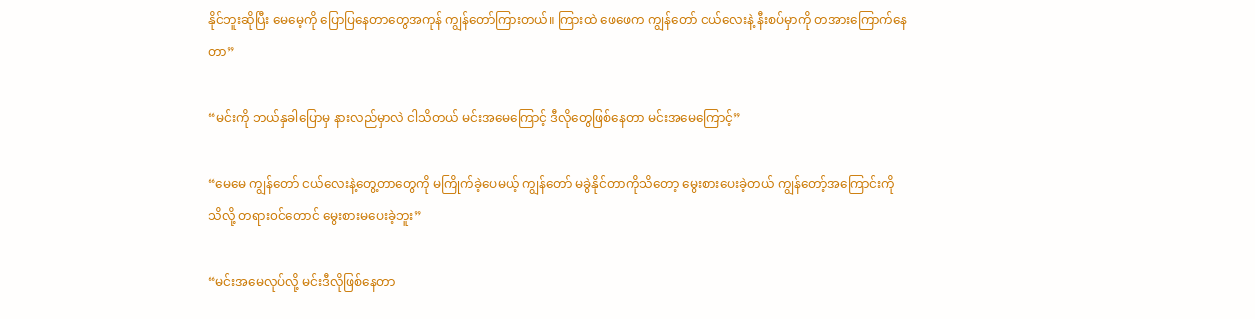နိုင်ဘူးဆိုပြီး မေမေ့ကို ပြောပြနေတာတွေအကုန် ကျွန်တော်ကြားတယ်။ ကြားထဲ ဖေဖေက ကျွန်တော် ငယ်လေးနဲ့ နီးစပ်မှာကို တအားကြောက်နေတာ”

“မင်းကို ဘယ်နှခါပြောမှ နားလည်မှာလဲ ငါသိတယ် မင်းအမေကြောင့် ဒီလိုတွေဖြစ်နေတာ မင်းအမေကြောင့်”

“မေမေ ကျွန်တော် ငယ်လေးနဲ့တွေ့တာတွေကို မကြိုက်ခဲ့ပေမယ့် ကျွန်တော် မခွဲနိုင်တာကိုသိတော့ မွေးစားပေးခဲ့တယ် ကျွန်တော့်အကြောင်းကိုသိလို့ တရား၀င်တောင် မွေးစားမပေးခဲ့ဘူး”

“မင်းအမေလုပ်လို့ မင်းဒီလိုဖြစ်နေတာ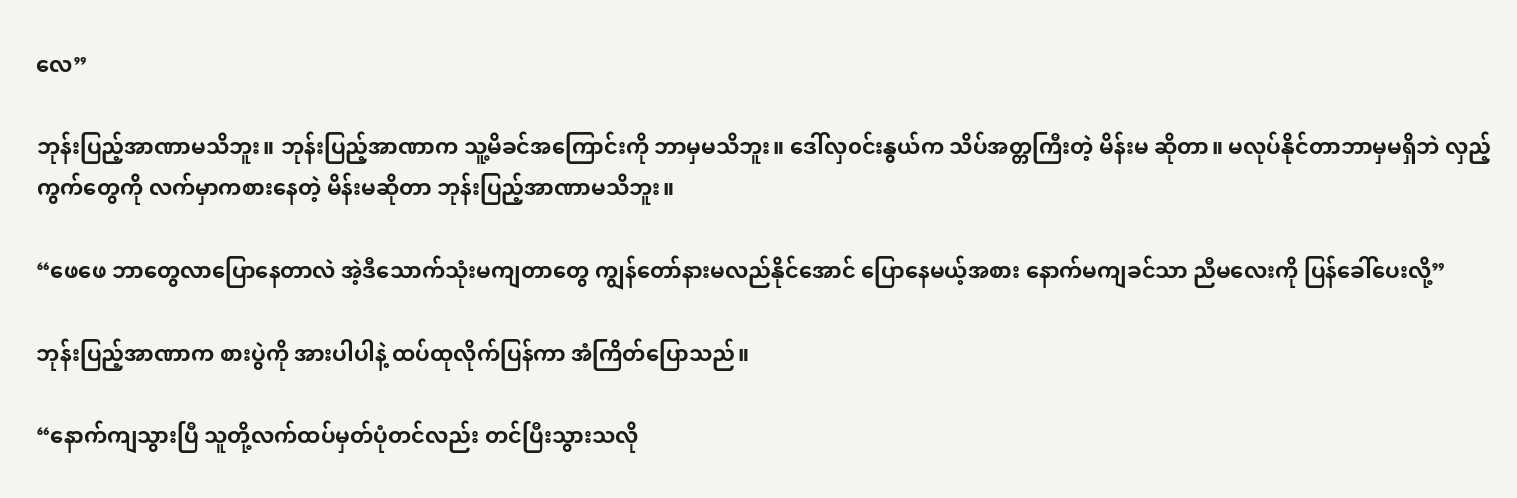လေ”

ဘုန်းပြည့်အာဏာမသိဘူး။ ဘုန်းပြည့်အာဏာက သူ့မိခင်အကြောင်းကို ဘာမှမသိဘူး။ ဒေါ်လှ၀င်းနွယ်က သိပ်အတ္တကြီးတဲ့ မိန်းမ ဆိုတာ။ မလုပ်နိုင်တာဘာမှမရှိဘဲ လှည့်ကွက်တွေကို လက်မှာကစားနေတဲ့ မိန်းမဆိုတာ ဘုန်းပြည့်အာဏာမသိဘူး။

“ဖေဖေ ဘာတွေလာပြောနေတာလဲ အဲ့ဒီသောက်သုံးမကျတာတွေ ကျွန်တော်နားမလည်နိုင်အောင် ပြောနေမယ့်အစား နောက်မကျခင်သာ ညီမလေးကို ပြန်ခေါ်ပေးလို့”

ဘုန်းပြည့်အာဏာက စားပွဲကို အားပါပါနဲ့ ထပ်ထုလိုက်ပြန်ကာ အံကြိတ်ပြောသည်။

“နောက်ကျသွားပြီ သူတို့လက်ထပ်မှတ်ပုံတင်လည်း တင်ပြီးသွားသလို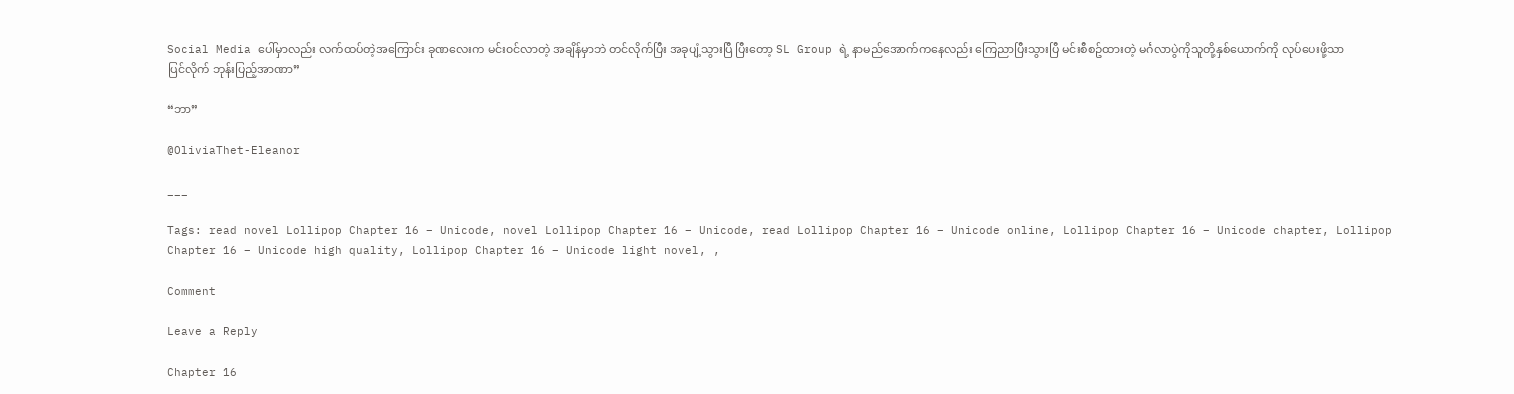Social Media ပေါ်မှာလည်း လက်ထပ်တဲ့အကြောင်း ခုဏလေးက မင်း၀င်လာတဲ့ အချိန်မှာဘဲ တင်လိုက်ပြီး အခုပျံ့သွားပြီ ပြီးတော့ SL Group ရဲ့ နာမည်အောက်ကနေလည်း ကြေညာပြီးသွားပြီ မင်းစီစဥ်ထားတဲ့ မင်္ဂလာပွဲကိုသူတို့နှစ်ယောက်ကို လုပ်ပေးဖို့သာ ပြင်လိုက် ဘုန်းပြည့်အာဏာ”

“ဘာ”

@OliviaThet-Eleanor

___

Tags: read novel Lollipop Chapter 16 – Unicode, novel Lollipop Chapter 16 – Unicode, read Lollipop Chapter 16 – Unicode online, Lollipop Chapter 16 – Unicode chapter, Lollipop Chapter 16 – Unicode high quality, Lollipop Chapter 16 – Unicode light novel, ,

Comment

Leave a Reply

Chapter 16